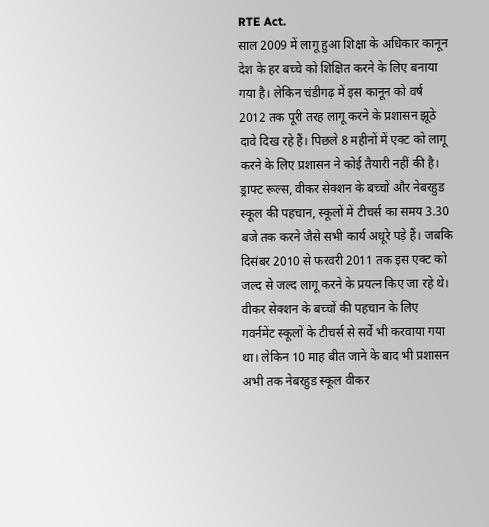RTE Act.
साल 2009 में लागू हुआ शिक्षा के अधिकार कानून देश के हर बच्चे को शिक्षित करने के लिए बनाया गया है। लेकिन चंडीगढ़ में इस कानून को वर्ष 2012 तक पूरी तरह लागू करने के प्रशासन झूठे दावे दिख रहे हैं। पिछले 8 महीनों में एक्ट को लागू करने के लिए प्रशासन ने कोई तैयारी नहीं की है। ड्राफ्ट रूल्स, वीकर सेक्शन के बच्चों और नेबरहुड स्कूल की पहचान, स्कूलों में टीचर्स का समय 3.30 बजे तक करने जैसे सभी कार्य अधूरे पड़े हैं। जबकि दिसंबर 2010 से फरवरी 2011 तक इस एक्ट को जल्द से जल्द लागू करने के प्रयत्न किए जा रहे थे। वीकर सेक्शन के बच्चों की पहचान के लिए गवर्नमेंट स्कूलों के टीचर्स से सर्वे भी करवाया गया था। लेकिन 10 माह बीत जाने के बाद भी प्रशासन अभी तक नेबरहुड स्कूल वीकर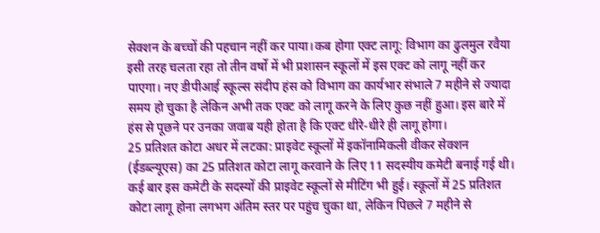सेक्शन के बच्चों की पहचान नहीं कर पाया।कब होगा एक्ट लागू: विभाग का ढुलमुल रवैया इसी तरह चलता रहा तो तीन वर्षो में भी प्रशासन स्कूलों में इस एक्ट को लागू नहीं कर पाएगा। नए डीपीआई स्कूल्स संदीप हंस को विभाग का कार्यभार संभाले 7 महीने से ज्यादा समय हो चुका है लेकिन अभी तक एक्ट को लागू करने के लिए कुछ नहीं हुआ। इस बारे में हंस से पूछने पर उनका जवाब यही होता है कि एक्ट धीरे-धीरे ही लागू होगा।
25 प्रतिशत कोटा अधर में लटका: प्राइवेट स्कूलों में इकॉनामिकली वीकर सेक्शन (ईडब्ल्यूएस) का 25 प्रतिशत कोटा लागू करवाने के लिए 11 सदस्यीय कमेटी बनाई गई थी। कई बार इस कमेटी के सदस्यों की प्राइवेट स्कूलों से मीटिंग भी हुई। स्कूलों में 25 प्रतिशत कोटा लागू होना लगभग अंतिम स्तर पर पहुंच चुका था, लेकिन पिछले 7 महीने से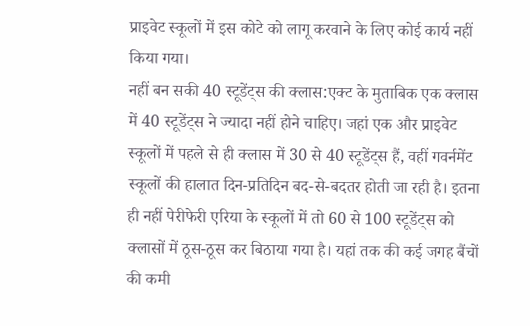प्राइवेट स्कूलों में इस कोटे को लागू करवाने के लिए कोई कार्य नहीं किया गया।
नहीं बन सकी 40 स्टूडेंट्स की क्लास:एक्ट के मुताबिक एक क्लास में 40 स्टूडेंट्स ने ज्यादा नहीं होने चाहिए। जहां एक और प्राइवेट स्कूलों में पहले से ही क्लास में 30 से 40 स्टूडेंट्स हैं, वहीं गवर्नमेंट स्कूलों की हालात दिन-प्रतिदिन बद-से-बदतर होती जा रही है। इतना ही नहीं पेरीफेरी एरिया के स्कूलों में तो 60 से 100 स्टूडेंट्स को क्लासों में ठूस-ठूस कर बिठाया गया है। यहां तक की कई जगह बैंचों की कमी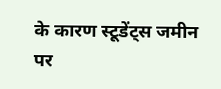के कारण स्टूडेंट्स जमीन पर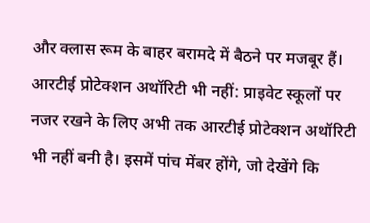और क्लास रूम के बाहर बरामदे में बैठने पर मजबूर हैं।
आरटीई प्रोटेक्शन अथॉरिटी भी नहीं: प्राइवेट स्कूलों पर नजर रखने के लिए अभी तक आरटीई प्रोटेक्शन अथॉरिटी भी नहीं बनी है। इसमें पांच मेंबर होंगे, जो देखेंगे कि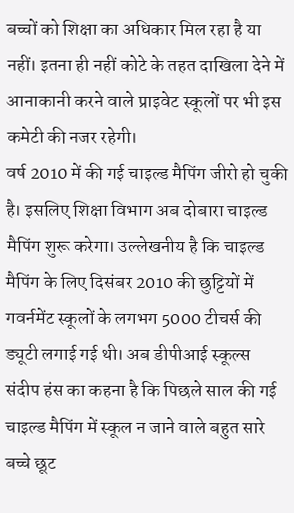बच्चों को शिक्षा का अधिकार मिल रहा है या नहीं। इतना ही नहीं कोटे के तहत दाखिला देने में आनाकानी करने वाले प्राइवेट स्कूलों पर भी इस कमेटी की नजर रहेगी।
वर्ष 2010 में की गई चाइल्ड मैपिंग जीरो हो चुकी है। इसलिए शिक्षा विभाग अब दोबारा चाइल्ड मैपिंग शुरू करेगा। उल्लेखनीय है कि चाइल्ड मैपिंग के लिए दिसंबर 2010 की छुट्टियों में गवर्नमेंट स्कूलों के लगभग 5000 टीचर्स की ड्यूटी लगाई गई थी। अब डीपीआई स्कूल्स संदीप हंस का कहना है कि पिछले साल की गई चाइल्ड मैपिंग में स्कूल न जाने वाले बहुत सारे बच्चे छूट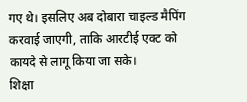गए थे। इसलिए अब दोबारा चाइल्ड मैपिंग करवाई जाएगी, ताकि आरटीई एक्ट को कायदे से लागू किया जा सके।
शिक्षा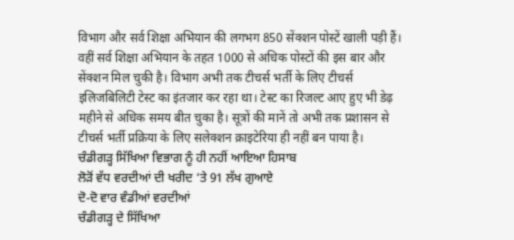विभाग और सर्व शिक्षा अभियान की लगभग 850 सेंक्शन पोस्टें खाली पड़ी हैं। वहीं सर्व शिक्षा अभियान के तहत 1000 से अधिक पोस्टों की इस बार और सेंक्शन मिल चुकी है। विभाग अभी तक टीचर्स भर्ती के लिए टीचर्स इलिजबिलिटी टेस्ट का इंतजार कर रहा था। टेस्ट का रिजल्ट आए हुए भी डेढ़ महीने से अधिक समय बीत चुका है। सूत्रों की मानें तो अभी तक प्रशासन से टीचर्स भर्ती प्रक्रिया के लिए सलेक्शन क्राइटेरिया ही नहीं बन पाया है।
ਚੰਡੀਗੜ੍ਹ ਸਿੱਖਿਆ ਵਿਭਾਗ ਨੂੰ ਹੀ ਨਹੀਂ ਆਇਆ ਹਿਸਾਬ
ਲੋੜੋਂ ਵੱਧ ਵਰਦੀਆਂ ਦੀ ਖਰੀਦ ‘ਤੇ 91 ਲੱਖ ਗੁਆਏ
ਦੋ-ਦੋ ਵਾਰ ਵੰਡੀਆਂ ਵਰਦੀਆਂ
ਚੰਡੀਗੜ੍ਹ ਦੇ ਸਿੱਖਿਆ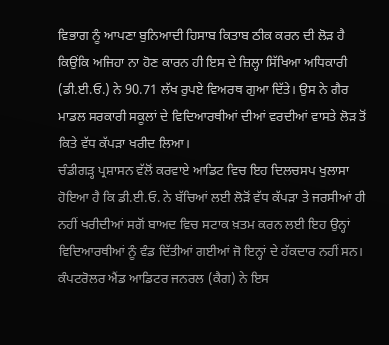ਵਿਭਾਗ ਨੂੰ ਆਪਣਾ ਬੁਨਿਆਦੀ ਹਿਸਾਬ ਕਿਤਾਬ ਠੀਕ ਕਰਨ ਦੀ ਲੋੜ ਹੈ ਕਿਉਂਕਿ ਅਜਿਹਾ ਨਾ ਹੋਣ ਕਾਰਨ ਹੀ ਇਸ ਦੇ ਜ਼ਿਲ੍ਹਾ ਸਿੱਖਿਆ ਅਧਿਕਾਰੀ (ਡੀ.ਈ.ਓ.) ਨੇ 90.71 ਲੱਖ ਰੁਪਏ ਵਿਅਰਥ ਗੁਆ ਦਿੱਤੇ। ਉਸ ਨੇ ਗੈਰ ਮਾਡਲ ਸਰਕਾਰੀ ਸਕੂਲਾਂ ਦੇ ਵਿਦਿਆਰਥੀਆਂ ਦੀਆਂ ਵਰਦੀਆਂ ਵਾਸਤੇ ਲੋੜ ਤੋਂ ਕਿਤੇ ਵੱਧ ਕੱਪੜਾ ਖਰੀਦ ਲਿਆ।
ਚੰਡੀਗੜ੍ਹ ਪ੍ਰਸ਼ਾਸਨ ਵੱਲੋਂ ਕਰਵਾਏ ਆਡਿਟ ਵਿਚ ਇਹ ਦਿਲਚਸਪ ਖੁਲਾਸਾ ਹੋਇਆ ਹੈ ਕਿ ਡੀ.ਈ.ਓ. ਨੇ ਬੱਚਿਆਂ ਲਈ ਲੋੜੋਂ ਵੱਧ ਕੱਪੜਾ ਤੇ ਜਰਸੀਆਂ ਹੀ ਨਹੀਂ ਖਰੀਦੀਆਂ ਸਗੋਂ ਬਾਅਦ ਵਿਚ ਸਟਾਕ ਖ਼ਤਮ ਕਰਨ ਲਈ ਇਹ ਉਨ੍ਹਾਂ ਵਿਦਿਆਰਥੀਆਂ ਨੂੰ ਵੰਡ ਦਿੱਤੀਆਂ ਗਈਆਂ ਜੋ ਇਨ੍ਹਾਂ ਦੇ ਹੱਕਦਾਰ ਨਹੀਂ ਸਨ। ਕੰਪਟਰੋਲਰ ਐਂਡ ਆਡਿਟਰ ਜਨਰਲ (ਕੈਗ) ਨੇ ਇਸ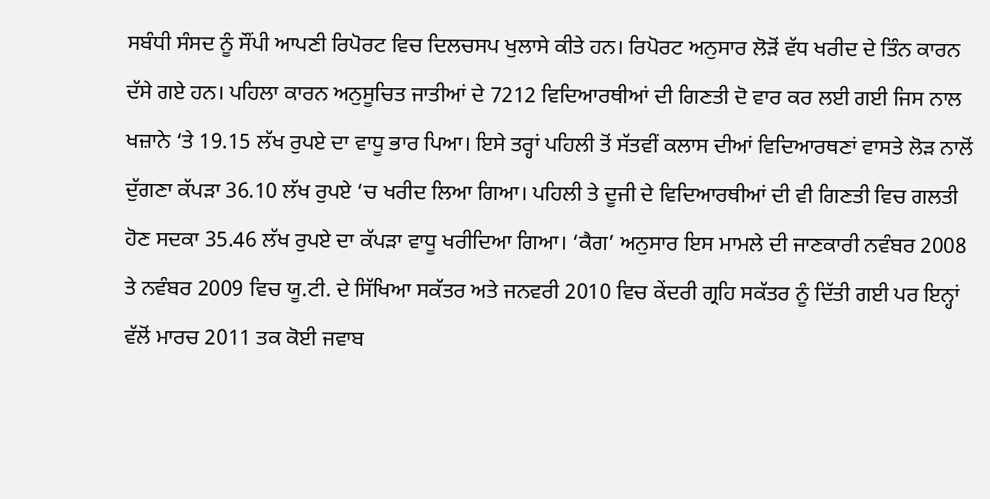ਸਬੰਧੀ ਸੰਸਦ ਨੂੰ ਸੌਂਪੀ ਆਪਣੀ ਰਿਪੋਰਟ ਵਿਚ ਦਿਲਚਸਪ ਖੁਲਾਸੇ ਕੀਤੇ ਹਨ। ਰਿਪੋਰਟ ਅਨੁਸਾਰ ਲੋੜੋਂ ਵੱਧ ਖਰੀਦ ਦੇ ਤਿੰਨ ਕਾਰਨ ਦੱਸੇ ਗਏ ਹਨ। ਪਹਿਲਾ ਕਾਰਨ ਅਨੁਸੂਚਿਤ ਜਾਤੀਆਂ ਦੇ 7212 ਵਿਦਿਆਰਥੀਆਂ ਦੀ ਗਿਣਤੀ ਦੋ ਵਾਰ ਕਰ ਲਈ ਗਈ ਜਿਸ ਨਾਲ ਖਜ਼ਾਨੇ ‘ਤੇ 19.15 ਲੱਖ ਰੁਪਏ ਦਾ ਵਾਧੂ ਭਾਰ ਪਿਆ। ਇਸੇ ਤਰ੍ਹਾਂ ਪਹਿਲੀ ਤੋਂ ਸੱਤਵੀਂ ਕਲਾਸ ਦੀਆਂ ਵਿਦਿਆਰਥਣਾਂ ਵਾਸਤੇ ਲੋੜ ਨਾਲੋਂ ਦੁੱਗਣਾ ਕੱਪੜਾ 36.10 ਲੱਖ ਰੁਪਏ ‘ਚ ਖਰੀਦ ਲਿਆ ਗਿਆ। ਪਹਿਲੀ ਤੇ ਦੂਜੀ ਦੇ ਵਿਦਿਆਰਥੀਆਂ ਦੀ ਵੀ ਗਿਣਤੀ ਵਿਚ ਗਲਤੀ ਹੋਣ ਸਦਕਾ 35.46 ਲੱਖ ਰੁਪਏ ਦਾ ਕੱਪੜਾ ਵਾਧੂ ਖਰੀਦਿਆ ਗਿਆ। ‘ਕੈਗ’ ਅਨੁਸਾਰ ਇਸ ਮਾਮਲੇ ਦੀ ਜਾਣਕਾਰੀ ਨਵੰਬਰ 2008 ਤੇ ਨਵੰਬਰ 2009 ਵਿਚ ਯੂ.ਟੀ. ਦੇ ਸਿੱਖਿਆ ਸਕੱਤਰ ਅਤੇ ਜਨਵਰੀ 2010 ਵਿਚ ਕੇਂਦਰੀ ਗ੍ਰਹਿ ਸਕੱਤਰ ਨੂੰ ਦਿੱਤੀ ਗਈ ਪਰ ਇਨ੍ਹਾਂ ਵੱਲੋਂ ਮਾਰਚ 2011 ਤਕ ਕੋਈ ਜਵਾਬ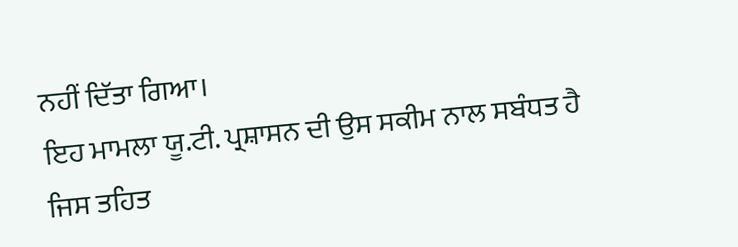ਨਹੀਂ ਦਿੱਤਾ ਗਿਆ।
ਇਹ ਮਾਮਲਾ ਯੂ.ਟੀ. ਪ੍ਰਸ਼ਾਸਨ ਦੀ ਉਸ ਸਕੀਮ ਨਾਲ ਸਬੰਧਤ ਹੈ ਜਿਸ ਤਹਿਤ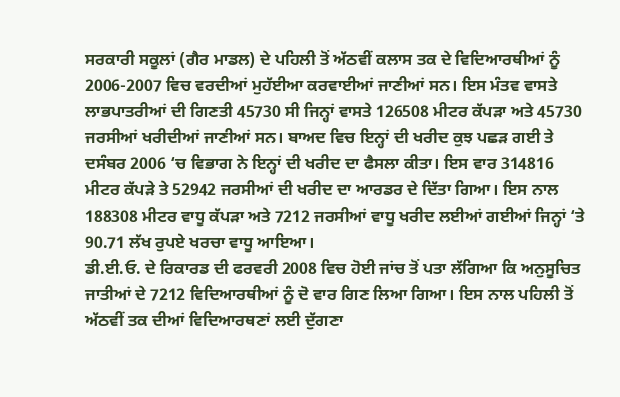ਸਰਕਾਰੀ ਸਕੂਲਾਂ (ਗੈਰ ਮਾਡਲ) ਦੇ ਪਹਿਲੀ ਤੋਂ ਅੱਠਵੀਂ ਕਲਾਸ ਤਕ ਦੇ ਵਿਦਿਆਰਥੀਆਂ ਨੂੰ 2006-2007 ਵਿਚ ਵਰਦੀਆਂ ਮੁਹੱਈਆ ਕਰਵਾਈਆਂ ਜਾਣੀਆਂ ਸਨ। ਇਸ ਮੰਤਵ ਵਾਸਤੇ ਲਾਭਪਾਤਰੀਆਂ ਦੀ ਗਿਣਤੀ 45730 ਸੀ ਜਿਨ੍ਹਾਂ ਵਾਸਤੇ 126508 ਮੀਟਰ ਕੱਪੜਾ ਅਤੇ 45730 ਜਰਸੀਆਂ ਖਰੀਦੀਆਂ ਜਾਣੀਆਂ ਸਨ। ਬਾਅਦ ਵਿਚ ਇਨ੍ਹਾਂ ਦੀ ਖਰੀਦ ਕੁਝ ਪਛੜ ਗਈ ਤੇ ਦਸੰਬਰ 2006 ‘ਚ ਵਿਭਾਗ ਨੇ ਇਨ੍ਹਾਂ ਦੀ ਖਰੀਦ ਦਾ ਫੈਸਲਾ ਕੀਤਾ। ਇਸ ਵਾਰ 314816 ਮੀਟਰ ਕੱਪੜੇ ਤੇ 52942 ਜਰਸੀਆਂ ਦੀ ਖਰੀਦ ਦਾ ਆਰਡਰ ਦੇ ਦਿੱਤਾ ਗਿਆ। ਇਸ ਨਾਲ 188308 ਮੀਟਰ ਵਾਧੂ ਕੱਪੜਾ ਅਤੇ 7212 ਜਰਸੀਆਂ ਵਾਧੂ ਖਰੀਦ ਲਈਆਂ ਗਈਆਂ ਜਿਨ੍ਹਾਂ ‘ਤੇ 90.71 ਲੱਖ ਰੁਪਏ ਖਰਚਾ ਵਾਧੂ ਆਇਆ।
ਡੀ.ਈ.ਓ. ਦੇ ਰਿਕਾਰਡ ਦੀ ਫਰਵਰੀ 2008 ਵਿਚ ਹੋਈ ਜਾਂਚ ਤੋਂ ਪਤਾ ਲੱਗਿਆ ਕਿ ਅਨੁਸੂਚਿਤ ਜਾਤੀਆਂ ਦੇ 7212 ਵਿਦਿਆਰਥੀਆਂ ਨੂੰ ਦੋ ਵਾਰ ਗਿਣ ਲਿਆ ਗਿਆ। ਇਸ ਨਾਲ ਪਹਿਲੀ ਤੋਂ ਅੱਠਵੀਂ ਤਕ ਦੀਆਂ ਵਿਦਿਆਰਥਣਾਂ ਲਈ ਦੁੱਗਣਾ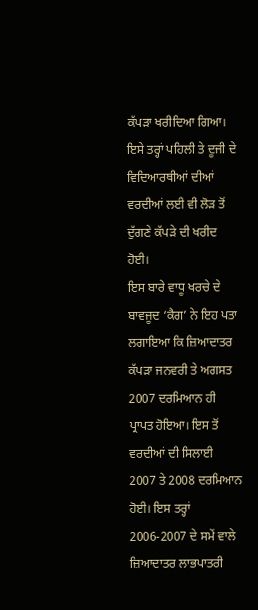ਕੱਪੜਾ ਖਰੀਦਿਆ ਗਿਆ। ਇਸੇ ਤਰ੍ਹਾਂ ਪਹਿਲੀ ਤੇ ਦੂਜੀ ਦੇ ਵਿਦਿਆਰਥੀਆਂ ਦੀਆਂ ਵਰਦੀਆਂ ਲਈ ਵੀ ਲੋੜ ਤੋਂ ਦੁੱਗਣੇ ਕੱਪੜੇ ਦੀ ਖਰੀਦ ਹੋਈ।
ਇਸ ਬਾਰੇ ਵਾਧੂ ਖਰਚੇ ਦੇ ਬਾਵਜੂਦ ‘ਕੈਗ’ ਨੇ ਇਹ ਪਤਾ ਲਗਾਇਆ ਕਿ ਜ਼ਿਆਦਾਤਰ ਕੱਪੜਾ ਜਨਵਰੀ ਤੇ ਅਗਸਤ 2007 ਦਰਮਿਆਨ ਹੀ ਪ੍ਰਾਪਤ ਹੋਇਆ। ਇਸ ਤੋਂ ਵਰਦੀਆਂ ਦੀ ਸਿਲਾਈ 2007 ਤੇ 2008 ਦਰਮਿਆਨ ਹੋਈ। ਇਸ ਤਰ੍ਹਾਂ 2006-2007 ਦੇ ਸਮੇਂ ਵਾਲੇ ਜ਼ਿਆਦਾਤਰ ਲਾਭਪਾਤਰੀ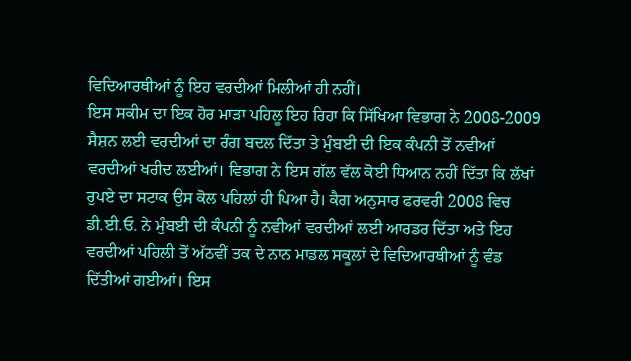ਵਿਦਿਆਰਥੀਆਂ ਨੂੰ ਇਹ ਵਰਦੀਆਂ ਮਿਲੀਆਂ ਹੀ ਨਹੀਂ।
ਇਸ ਸਕੀਮ ਦਾ ਇਕ ਹੋਰ ਮਾੜਾ ਪਹਿਲੂ ਇਹ ਰਿਹਾ ਕਿ ਸਿੱਖਿਆ ਵਿਭਾਗ ਨੇ 2008-2009 ਸੈਸ਼ਨ ਲਈ ਵਰਦੀਆਂ ਦਾ ਰੰਗ ਬਦਲ ਦਿੱਤਾ ਤੇ ਮੁੰਬਈ ਦੀ ਇਕ ਕੰਪਨੀ ਤੋਂ ਨਵੀਆਂ ਵਰਦੀਆਂ ਖਰੀਦ ਲਈਆਂ। ਵਿਭਾਗ ਨੇ ਇਸ ਗੱਲ ਵੱਲ ਕੋਈ ਧਿਆਨ ਨਹੀਂ ਦਿੱਤਾ ਕਿ ਲੱਖਾਂ ਰੁਪਏ ਦਾ ਸਟਾਕ ਉਸ ਕੋਲ ਪਹਿਲਾਂ ਹੀ ਪਿਆ ਹੈ। ਕੈਗ ਅਨੁਸਾਰ ਫਰਵਰੀ 2008 ਵਿਚ ਡੀ.ਈ.ਓ. ਨੇ ਮੁੰਬਈ ਦੀ ਕੰਪਨੀ ਨੂੰ ਨਵੀਆਂ ਵਰਦੀਆਂ ਲਈ ਆਰਡਰ ਦਿੱਤਾ ਅਤੇ ਇਹ ਵਰਦੀਆਂ ਪਹਿਲੀ ਤੋਂ ਅੱਠਵੀਂ ਤਕ ਦੇ ਨਾਨ ਮਾਡਲ ਸਕੂਲਾਂ ਦੇ ਵਿਦਿਆਰਥੀਆਂ ਨੂੰ ਵੰਡ ਦਿੱਤੀਆਂ ਗਈਆਂ। ਇਸ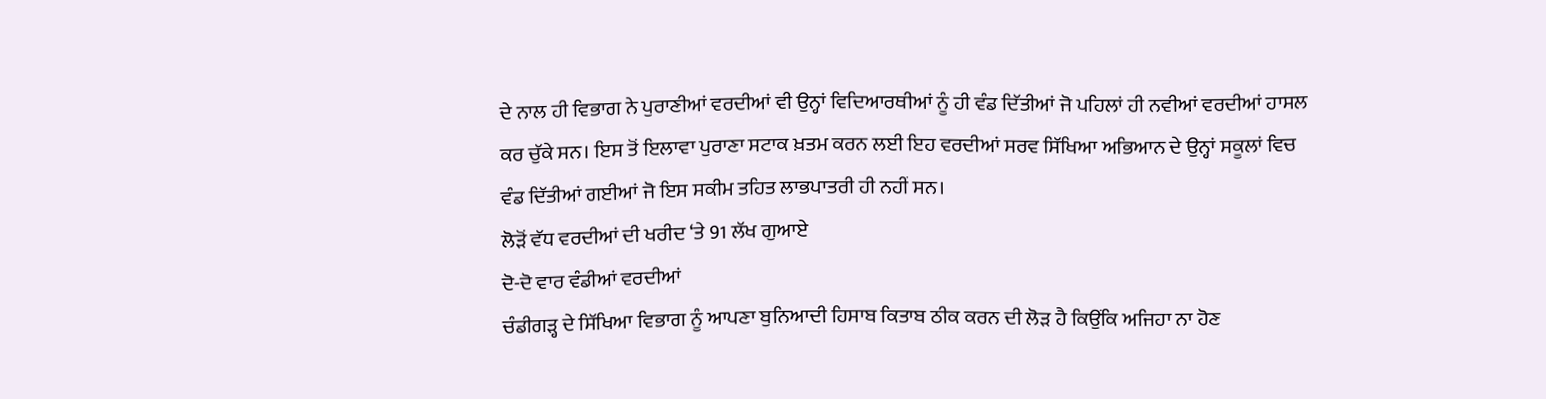ਦੇ ਨਾਲ ਹੀ ਵਿਭਾਗ ਨੇ ਪੁਰਾਣੀਆਂ ਵਰਦੀਆਂ ਵੀ ਉਨ੍ਹਾਂ ਵਿਦਿਆਰਥੀਆਂ ਨੂੰ ਹੀ ਵੰਡ ਦਿੱਤੀਆਂ ਜੋ ਪਹਿਲਾਂ ਹੀ ਨਵੀਆਂ ਵਰਦੀਆਂ ਹਾਸਲ ਕਰ ਚੁੱਕੇ ਸਨ। ਇਸ ਤੋਂ ਇਲਾਵਾ ਪੁਰਾਣਾ ਸਟਾਕ ਖ਼ਤਮ ਕਰਨ ਲਈ ਇਹ ਵਰਦੀਆਂ ਸਰਵ ਸਿੱਖਿਆ ਅਭਿਆਨ ਦੇ ਉਨ੍ਹਾਂ ਸਕੂਲਾਂ ਵਿਚ ਵੰਡ ਦਿੱਤੀਆਂ ਗਈਆਂ ਜੋ ਇਸ ਸਕੀਮ ਤਹਿਤ ਲਾਭਪਾਤਰੀ ਹੀ ਨਹੀਂ ਸਨ।
ਲੋੜੋਂ ਵੱਧ ਵਰਦੀਆਂ ਦੀ ਖਰੀਦ ‘ਤੇ 91 ਲੱਖ ਗੁਆਏ
ਦੋ-ਦੋ ਵਾਰ ਵੰਡੀਆਂ ਵਰਦੀਆਂ
ਚੰਡੀਗੜ੍ਹ ਦੇ ਸਿੱਖਿਆ ਵਿਭਾਗ ਨੂੰ ਆਪਣਾ ਬੁਨਿਆਦੀ ਹਿਸਾਬ ਕਿਤਾਬ ਠੀਕ ਕਰਨ ਦੀ ਲੋੜ ਹੈ ਕਿਉਂਕਿ ਅਜਿਹਾ ਨਾ ਹੋਣ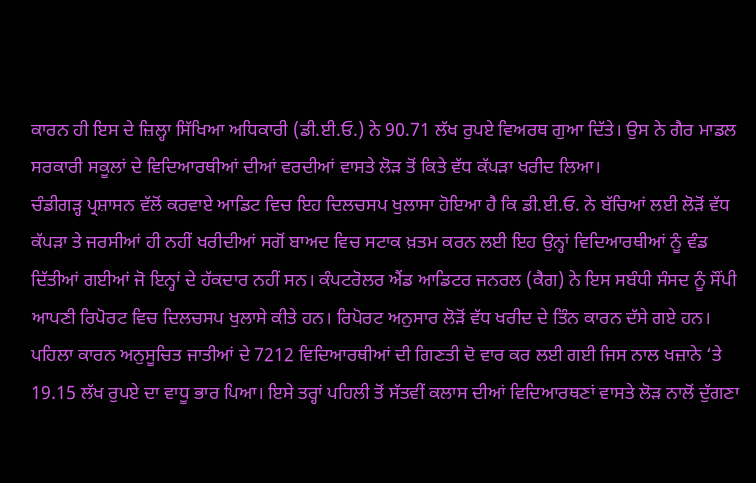ਕਾਰਨ ਹੀ ਇਸ ਦੇ ਜ਼ਿਲ੍ਹਾ ਸਿੱਖਿਆ ਅਧਿਕਾਰੀ (ਡੀ.ਈ.ਓ.) ਨੇ 90.71 ਲੱਖ ਰੁਪਏ ਵਿਅਰਥ ਗੁਆ ਦਿੱਤੇ। ਉਸ ਨੇ ਗੈਰ ਮਾਡਲ ਸਰਕਾਰੀ ਸਕੂਲਾਂ ਦੇ ਵਿਦਿਆਰਥੀਆਂ ਦੀਆਂ ਵਰਦੀਆਂ ਵਾਸਤੇ ਲੋੜ ਤੋਂ ਕਿਤੇ ਵੱਧ ਕੱਪੜਾ ਖਰੀਦ ਲਿਆ।
ਚੰਡੀਗੜ੍ਹ ਪ੍ਰਸ਼ਾਸਨ ਵੱਲੋਂ ਕਰਵਾਏ ਆਡਿਟ ਵਿਚ ਇਹ ਦਿਲਚਸਪ ਖੁਲਾਸਾ ਹੋਇਆ ਹੈ ਕਿ ਡੀ.ਈ.ਓ. ਨੇ ਬੱਚਿਆਂ ਲਈ ਲੋੜੋਂ ਵੱਧ ਕੱਪੜਾ ਤੇ ਜਰਸੀਆਂ ਹੀ ਨਹੀਂ ਖਰੀਦੀਆਂ ਸਗੋਂ ਬਾਅਦ ਵਿਚ ਸਟਾਕ ਖ਼ਤਮ ਕਰਨ ਲਈ ਇਹ ਉਨ੍ਹਾਂ ਵਿਦਿਆਰਥੀਆਂ ਨੂੰ ਵੰਡ ਦਿੱਤੀਆਂ ਗਈਆਂ ਜੋ ਇਨ੍ਹਾਂ ਦੇ ਹੱਕਦਾਰ ਨਹੀਂ ਸਨ। ਕੰਪਟਰੋਲਰ ਐਂਡ ਆਡਿਟਰ ਜਨਰਲ (ਕੈਗ) ਨੇ ਇਸ ਸਬੰਧੀ ਸੰਸਦ ਨੂੰ ਸੌਂਪੀ ਆਪਣੀ ਰਿਪੋਰਟ ਵਿਚ ਦਿਲਚਸਪ ਖੁਲਾਸੇ ਕੀਤੇ ਹਨ। ਰਿਪੋਰਟ ਅਨੁਸਾਰ ਲੋੜੋਂ ਵੱਧ ਖਰੀਦ ਦੇ ਤਿੰਨ ਕਾਰਨ ਦੱਸੇ ਗਏ ਹਨ। ਪਹਿਲਾ ਕਾਰਨ ਅਨੁਸੂਚਿਤ ਜਾਤੀਆਂ ਦੇ 7212 ਵਿਦਿਆਰਥੀਆਂ ਦੀ ਗਿਣਤੀ ਦੋ ਵਾਰ ਕਰ ਲਈ ਗਈ ਜਿਸ ਨਾਲ ਖਜ਼ਾਨੇ ‘ਤੇ 19.15 ਲੱਖ ਰੁਪਏ ਦਾ ਵਾਧੂ ਭਾਰ ਪਿਆ। ਇਸੇ ਤਰ੍ਹਾਂ ਪਹਿਲੀ ਤੋਂ ਸੱਤਵੀਂ ਕਲਾਸ ਦੀਆਂ ਵਿਦਿਆਰਥਣਾਂ ਵਾਸਤੇ ਲੋੜ ਨਾਲੋਂ ਦੁੱਗਣਾ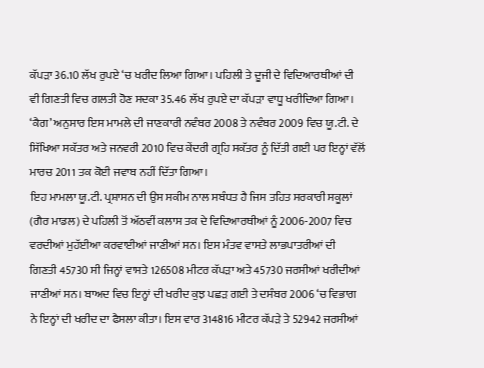ਕੱਪੜਾ 36.10 ਲੱਖ ਰੁਪਏ ‘ਚ ਖਰੀਦ ਲਿਆ ਗਿਆ। ਪਹਿਲੀ ਤੇ ਦੂਜੀ ਦੇ ਵਿਦਿਆਰਥੀਆਂ ਦੀ ਵੀ ਗਿਣਤੀ ਵਿਚ ਗਲਤੀ ਹੋਣ ਸਦਕਾ 35.46 ਲੱਖ ਰੁਪਏ ਦਾ ਕੱਪੜਾ ਵਾਧੂ ਖਰੀਦਿਆ ਗਿਆ। ‘ਕੈਗ’ ਅਨੁਸਾਰ ਇਸ ਮਾਮਲੇ ਦੀ ਜਾਣਕਾਰੀ ਨਵੰਬਰ 2008 ਤੇ ਨਵੰਬਰ 2009 ਵਿਚ ਯੂ.ਟੀ. ਦੇ ਸਿੱਖਿਆ ਸਕੱਤਰ ਅਤੇ ਜਨਵਰੀ 2010 ਵਿਚ ਕੇਂਦਰੀ ਗ੍ਰਹਿ ਸਕੱਤਰ ਨੂੰ ਦਿੱਤੀ ਗਈ ਪਰ ਇਨ੍ਹਾਂ ਵੱਲੋਂ ਮਾਰਚ 2011 ਤਕ ਕੋਈ ਜਵਾਬ ਨਹੀਂ ਦਿੱਤਾ ਗਿਆ।
ਇਹ ਮਾਮਲਾ ਯੂ.ਟੀ. ਪ੍ਰਸ਼ਾਸਨ ਦੀ ਉਸ ਸਕੀਮ ਨਾਲ ਸਬੰਧਤ ਹੈ ਜਿਸ ਤਹਿਤ ਸਰਕਾਰੀ ਸਕੂਲਾਂ (ਗੈਰ ਮਾਡਲ) ਦੇ ਪਹਿਲੀ ਤੋਂ ਅੱਠਵੀਂ ਕਲਾਸ ਤਕ ਦੇ ਵਿਦਿਆਰਥੀਆਂ ਨੂੰ 2006-2007 ਵਿਚ ਵਰਦੀਆਂ ਮੁਹੱਈਆ ਕਰਵਾਈਆਂ ਜਾਣੀਆਂ ਸਨ। ਇਸ ਮੰਤਵ ਵਾਸਤੇ ਲਾਭਪਾਤਰੀਆਂ ਦੀ ਗਿਣਤੀ 45730 ਸੀ ਜਿਨ੍ਹਾਂ ਵਾਸਤੇ 126508 ਮੀਟਰ ਕੱਪੜਾ ਅਤੇ 45730 ਜਰਸੀਆਂ ਖਰੀਦੀਆਂ ਜਾਣੀਆਂ ਸਨ। ਬਾਅਦ ਵਿਚ ਇਨ੍ਹਾਂ ਦੀ ਖਰੀਦ ਕੁਝ ਪਛੜ ਗਈ ਤੇ ਦਸੰਬਰ 2006 ‘ਚ ਵਿਭਾਗ ਨੇ ਇਨ੍ਹਾਂ ਦੀ ਖਰੀਦ ਦਾ ਫੈਸਲਾ ਕੀਤਾ। ਇਸ ਵਾਰ 314816 ਮੀਟਰ ਕੱਪੜੇ ਤੇ 52942 ਜਰਸੀਆਂ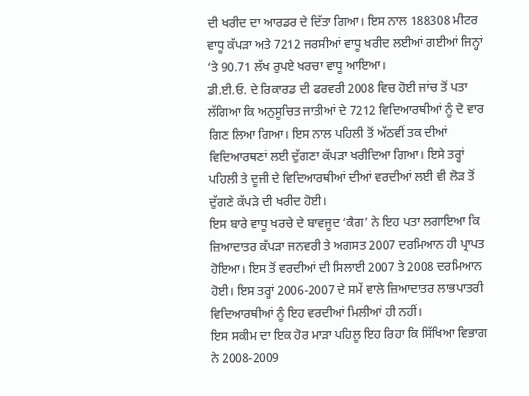ਦੀ ਖਰੀਦ ਦਾ ਆਰਡਰ ਦੇ ਦਿੱਤਾ ਗਿਆ। ਇਸ ਨਾਲ 188308 ਮੀਟਰ ਵਾਧੂ ਕੱਪੜਾ ਅਤੇ 7212 ਜਰਸੀਆਂ ਵਾਧੂ ਖਰੀਦ ਲਈਆਂ ਗਈਆਂ ਜਿਨ੍ਹਾਂ ‘ਤੇ 90.71 ਲੱਖ ਰੁਪਏ ਖਰਚਾ ਵਾਧੂ ਆਇਆ।
ਡੀ.ਈ.ਓ. ਦੇ ਰਿਕਾਰਡ ਦੀ ਫਰਵਰੀ 2008 ਵਿਚ ਹੋਈ ਜਾਂਚ ਤੋਂ ਪਤਾ ਲੱਗਿਆ ਕਿ ਅਨੁਸੂਚਿਤ ਜਾਤੀਆਂ ਦੇ 7212 ਵਿਦਿਆਰਥੀਆਂ ਨੂੰ ਦੋ ਵਾਰ ਗਿਣ ਲਿਆ ਗਿਆ। ਇਸ ਨਾਲ ਪਹਿਲੀ ਤੋਂ ਅੱਠਵੀਂ ਤਕ ਦੀਆਂ ਵਿਦਿਆਰਥਣਾਂ ਲਈ ਦੁੱਗਣਾ ਕੱਪੜਾ ਖਰੀਦਿਆ ਗਿਆ। ਇਸੇ ਤਰ੍ਹਾਂ ਪਹਿਲੀ ਤੇ ਦੂਜੀ ਦੇ ਵਿਦਿਆਰਥੀਆਂ ਦੀਆਂ ਵਰਦੀਆਂ ਲਈ ਵੀ ਲੋੜ ਤੋਂ ਦੁੱਗਣੇ ਕੱਪੜੇ ਦੀ ਖਰੀਦ ਹੋਈ।
ਇਸ ਬਾਰੇ ਵਾਧੂ ਖਰਚੇ ਦੇ ਬਾਵਜੂਦ ‘ਕੈਗ’ ਨੇ ਇਹ ਪਤਾ ਲਗਾਇਆ ਕਿ ਜ਼ਿਆਦਾਤਰ ਕੱਪੜਾ ਜਨਵਰੀ ਤੇ ਅਗਸਤ 2007 ਦਰਮਿਆਨ ਹੀ ਪ੍ਰਾਪਤ ਹੋਇਆ। ਇਸ ਤੋਂ ਵਰਦੀਆਂ ਦੀ ਸਿਲਾਈ 2007 ਤੇ 2008 ਦਰਮਿਆਨ ਹੋਈ। ਇਸ ਤਰ੍ਹਾਂ 2006-2007 ਦੇ ਸਮੇਂ ਵਾਲੇ ਜ਼ਿਆਦਾਤਰ ਲਾਭਪਾਤਰੀ ਵਿਦਿਆਰਥੀਆਂ ਨੂੰ ਇਹ ਵਰਦੀਆਂ ਮਿਲੀਆਂ ਹੀ ਨਹੀਂ।
ਇਸ ਸਕੀਮ ਦਾ ਇਕ ਹੋਰ ਮਾੜਾ ਪਹਿਲੂ ਇਹ ਰਿਹਾ ਕਿ ਸਿੱਖਿਆ ਵਿਭਾਗ ਨੇ 2008-2009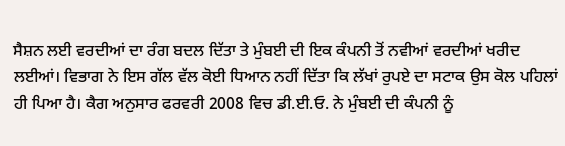ਸੈਸ਼ਨ ਲਈ ਵਰਦੀਆਂ ਦਾ ਰੰਗ ਬਦਲ ਦਿੱਤਾ ਤੇ ਮੁੰਬਈ ਦੀ ਇਕ ਕੰਪਨੀ ਤੋਂ ਨਵੀਆਂ ਵਰਦੀਆਂ ਖਰੀਦ ਲਈਆਂ। ਵਿਭਾਗ ਨੇ ਇਸ ਗੱਲ ਵੱਲ ਕੋਈ ਧਿਆਨ ਨਹੀਂ ਦਿੱਤਾ ਕਿ ਲੱਖਾਂ ਰੁਪਏ ਦਾ ਸਟਾਕ ਉਸ ਕੋਲ ਪਹਿਲਾਂ ਹੀ ਪਿਆ ਹੈ। ਕੈਗ ਅਨੁਸਾਰ ਫਰਵਰੀ 2008 ਵਿਚ ਡੀ.ਈ.ਓ. ਨੇ ਮੁੰਬਈ ਦੀ ਕੰਪਨੀ ਨੂੰ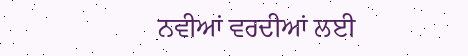ਨਵੀਆਂ ਵਰਦੀਆਂ ਲਈ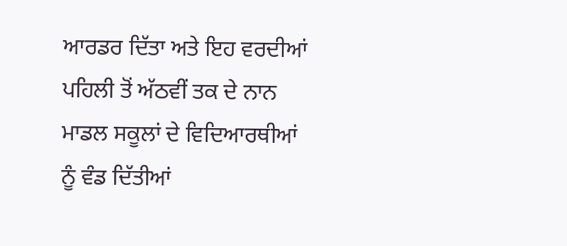ਆਰਡਰ ਦਿੱਤਾ ਅਤੇ ਇਹ ਵਰਦੀਆਂ ਪਹਿਲੀ ਤੋਂ ਅੱਠਵੀਂ ਤਕ ਦੇ ਨਾਨ ਮਾਡਲ ਸਕੂਲਾਂ ਦੇ ਵਿਦਿਆਰਥੀਆਂ ਨੂੰ ਵੰਡ ਦਿੱਤੀਆਂ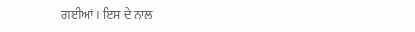ਗਈਆਂ। ਇਸ ਦੇ ਨਾਲ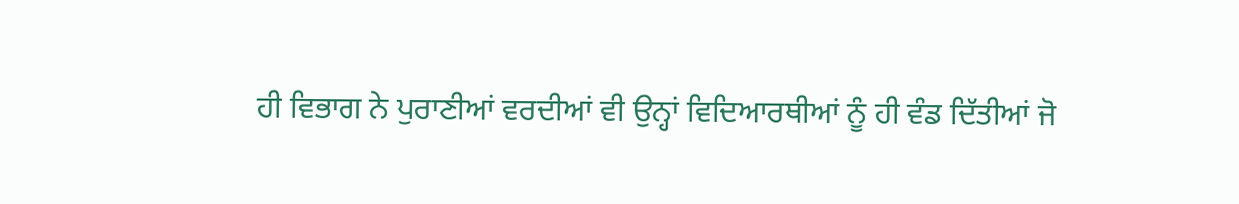ਹੀ ਵਿਭਾਗ ਨੇ ਪੁਰਾਣੀਆਂ ਵਰਦੀਆਂ ਵੀ ਉਨ੍ਹਾਂ ਵਿਦਿਆਰਥੀਆਂ ਨੂੰ ਹੀ ਵੰਡ ਦਿੱਤੀਆਂ ਜੋ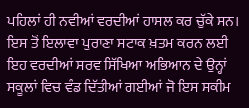ਪਹਿਲਾਂ ਹੀ ਨਵੀਆਂ ਵਰਦੀਆਂ ਹਾਸਲ ਕਰ ਚੁੱਕੇ ਸਨ। ਇਸ ਤੋਂ ਇਲਾਵਾ ਪੁਰਾਣਾ ਸਟਾਕ ਖ਼ਤਮ ਕਰਨ ਲਈ ਇਹ ਵਰਦੀਆਂ ਸਰਵ ਸਿੱਖਿਆ ਅਭਿਆਨ ਦੇ ਉਨ੍ਹਾਂ ਸਕੂਲਾਂ ਵਿਚ ਵੰਡ ਦਿੱਤੀਆਂ ਗਈਆਂ ਜੋ ਇਸ ਸਕੀਮ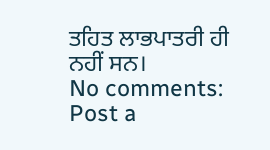ਤਹਿਤ ਲਾਭਪਾਤਰੀ ਹੀ ਨਹੀਂ ਸਨ।
No comments:
Post a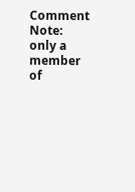Comment
Note: only a member of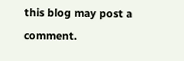this blog may post a comment.